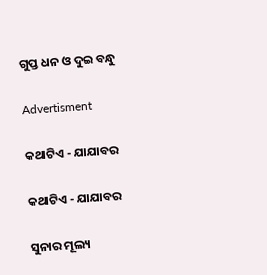ଗୁପ୍ତ ଧନ ଓ ଦୁଇ ବନ୍ଧୁ

Advertisment

କଥାଟିଏ - ଯାଯାବର

କଥାଟିଏ - ଯାଯାବର

ସୁନାର ମୂଲ୍ୟ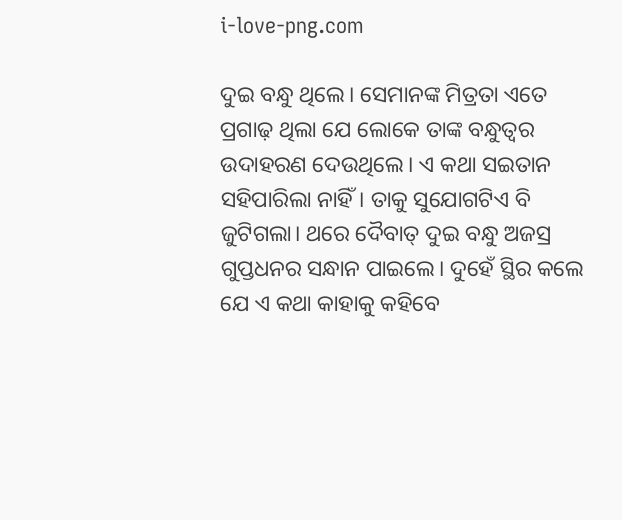i-love-png.com

ଦୁଇ ବନ୍ଧୁ ଥିଲେ। ସେମାନଙ୍କ ମିତ୍ରତା ଏତେ ପ୍ରଗାଢ଼ ଥିଲା ଯେ ଲୋକେ ତାଙ୍କ ବନ୍ଧୁତ୍ବର ଉଦାହରଣ ଦେଉଥିଲେ। ଏ କଥା ସଇତାନ ସହିପାରିଲା ନାହିଁ। ତାକୁ ସୁଯୋଗଟିଏ ବି ଜୁଟିଗଲା। ଥରେ ଦୈବାତ୍‌ ଦୁଇ ବନ୍ଧୁ ଅଜସ୍ର ଗୁପ୍ତଧନର ସନ୍ଧାନ ପାଇଲେ। ଦୁହେଁ ସ୍ଥିର କଲେ ଯେ ଏ କଥା କାହାକୁ କହିବେ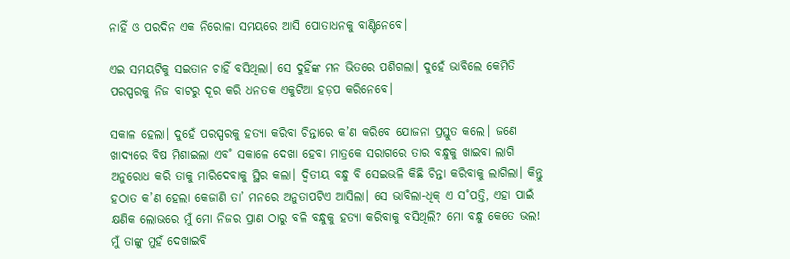ନାହିଁ ଓ ପରଦିନ ଏକ ନିରୋଳା ସମୟରେ ଆସି ପୋତାଧନକୁ ବାଣ୍ଟିନେବେ।

ଏଇ ସମୟଟିକୁ ସଇତାନ ଚାହିଁ ବସିଥିଲା। ସେ ଦୁହିଁଙ୍କ ମନ ଭିତରେ ପଶିଗଲା। ଦୁହେଁ ଭାବିଲେ କେମିତି ପରସ୍ପରକୁ ନିଜ ବାଟରୁ ଦୂର କରି ଧନତକ ଏକୁଟିଆ ହଡ଼ପ କରିନେବେ।

ସକାଳ ହେଲା। ଦୁହେଁ ପରସ୍ପରକୁ ହତ୍ୟା କରିବା ଚିନ୍ତାରେ କ’ଣ କରିବେ ଯୋଜନା ପ୍ରସ୍ତୁତ କଲେ। ଜଣେ ଖାଦ୍ୟରେ ବିଷ ମିଶାଇଲା ଏବ˚ ସକାଳେ ଦେଖା ହେବା ମାତ୍ରକେ ସରାଗରେ ତାର ବନ୍ଧୁକୁ ଖାଇବା ଲାଗି ଅନୁରୋଧ କରି ତାକୁ ମାରିଦେବାକୁ ସ୍ଥିର କଲା। ଦ୍ବିତୀୟ ବନ୍ଧୁ ବି ସେଇଭଳି କିଛି ଚିନ୍ତା କରିବାକୁ ଲାଗିଲା। କିନ୍ତୁ ହଠାତ କ’ଣ ହେଲା କେଜାଣି ତା’ ମନରେ ଅନୁତାପଟିଏ ଆସିଲା। ସେ ଭାବିଲା-ଧିକ୍‌ ଏ ସ˚ପତ୍ତି, ଏହା ପାଇଁ କ୍ଷଣିକ ଲୋଭରେ ମୁଁ ମୋ ନିଜର ପ୍ରାଣ ଠାରୁ ବଳି ବନ୍ଧୁକୁ ହତ୍ୟା କରିବାକୁ ବସିଥିଲି? ମୋ ବନ୍ଧୁ କେତେ ଭଲ! ମୁଁ ତାଙ୍କୁ ମୁହଁ ଦେଖାଇବି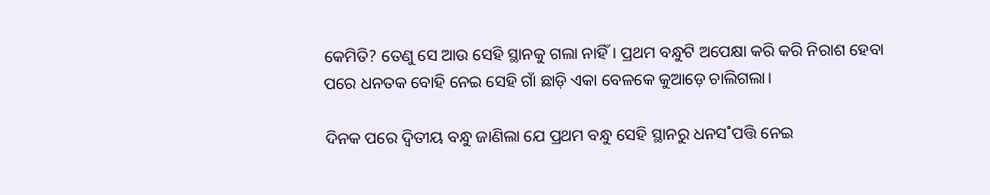କେମିତି? ତେଣୁ ସେ ଆଉ ସେହି ସ୍ଥାନକୁ ଗଲା ନାହିଁ। ପ୍ରଥମ ବନ୍ଧୁଟି ଅପେକ୍ଷା କରି କରି ନିରାଶ ହେବା ପରେ ଧନତକ ବୋହି ନେଇ ସେହି ଗାଁ ଛାଡ଼ି ଏକା ବେଳକେ କୁଆଡ଼େ ଚାଲିଗଲା।

ଦିନକ ପରେ ଦ୍ବିତୀୟ ବନ୍ଧୁ ଜାଣିଲା ଯେ ପ୍ରଥମ ବନ୍ଧୁ ସେହି ସ୍ଥାନରୁ ଧନସ˚ପତ୍ତି ନେଇ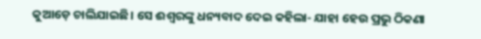କୁଆଡ଼େ ଚାଲିଯାଇଛି। ସେ ଈଶ୍ବରଙ୍କୁ ଧନ୍ୟବାଦ ଦେଇ କହିଲା- ଯାହା ହେଉ ପ୍ରଭୁ ଠିକଣା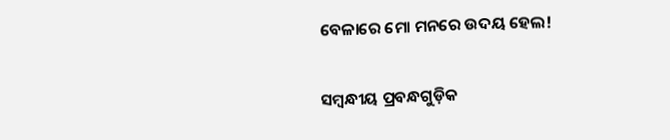ବେଳାରେ ମୋ ମନରେ ଉଦୟ ହେଲ!

ସମ୍ବନ୍ଧୀୟ ପ୍ରବନ୍ଧଗୁଡ଼ିକ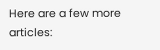Here are a few more articles: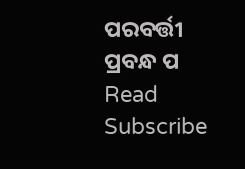ପରବର୍ତ୍ତୀ ପ୍ରବନ୍ଧ ପ Read
Subscribe